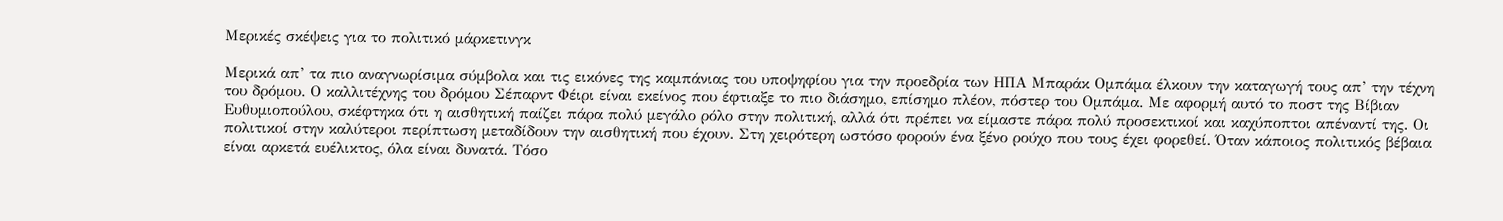Μερικές σκέψεις για το πολιτικό μάρκετινγκ

Μερικά απ’ τα πιο αναγνωρίσιμα σύμβολα και τις εικόνες της καμπάνιας του υποψηφίου για την προεδρία των ΗΠΑ Μπαράκ Ομπάμα έλκουν την καταγωγή τους απ’ την τέχνη του δρόμου. Ο καλλιτέχνης του δρόμου Σέπαρντ Φέιρι είναι εκείνος που έφτιαξε το πιο διάσημο, επίσημο πλέον, πόστερ του Ομπάμα. Με αφορμή αυτό το ποστ της Βίβιαν Ευθυμιοπούλου, σκέφτηκα ότι η αισθητική παίζει πάρα πολύ μεγάλο ρόλο στην πολιτική, αλλά ότι πρέπει να είμαστε πάρα πολύ προσεκτικοί και καχύποπτοι απέναντί της. Οι πολιτικοί στην καλύτεροι περίπτωση μεταδίδουν την αισθητική που έχουν. Στη χειρότερη ωστόσο φορούν ένα ξένο ρούχο που τους έχει φορεθεί. Όταν κάποιος πολιτικός βέβαια είναι αρκετά ευέλικτος, όλα είναι δυνατά. Τόσο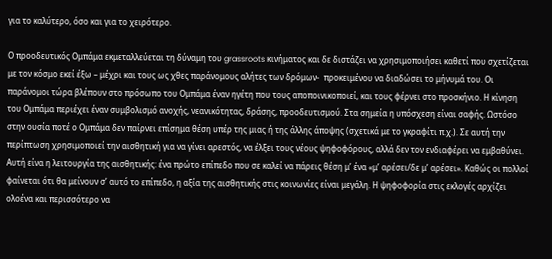για το καλύτερο, όσο και για το χειρότερο.

Ο προοδευτικός Ομπάμα εκμεταλλεύεται τη δύναμη του grassroots κινήματος και δε διστάζει να χρησιμοποιήσει καθετί που σχετίζεται με τον κόσμο εκεί έξω – μέχρι και τους ως χθες παράνομους αλήτες των δρόμων-  προκειμένου να διαδώσει το μήνυμά του. Οι παράνομοι τώρα βλέπουν στο πρόσωπο του Ομπάμα έναν ηγέτη που τους αποποινικοποιεί, και τους φέρνει στο προσκήνιο. Η κίνηση του Ομπάμα περιέχει έναν συμβολισμό ανοχής, νεανικότητας, δράσης, προοδευτισμού. Στα σημεία η υπόσχεση είναι σαφής. Ωστόσο στην ουσία ποτέ ο Ομπάμα δεν παίρνει επίσημα θέση υπέρ της μιας ή της άλλης άποψης (σχετικά με το γκραφίτι π.χ.). Σε αυτή την περίπτωση χρησιμοποιεί την αισθητική για να γίνει αρεστός, να έλξει τους νέους ψηφοφόρους, αλλά δεν τον ενδιαφέρει να εμβαθύνει. Αυτή είνα η λειτουργία της αισθητικής: ένα πρώτο επίπεδο που σε καλεί να πάρεις θέση μ’ ένα «μ’ αρέσει/δε μ’ αρέσει». Καθώς οι πολλοί φαίνεται ότι θα μείνουν σ’ αυτό το επίπεδο, η αξία της αισθητικής στις κοινωνίες είναι μεγάλη. Η ψηφοφορία στις εκλογές αρχίζει ολοένα και περισσότερο να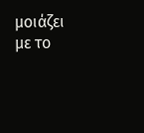μοιάζει με το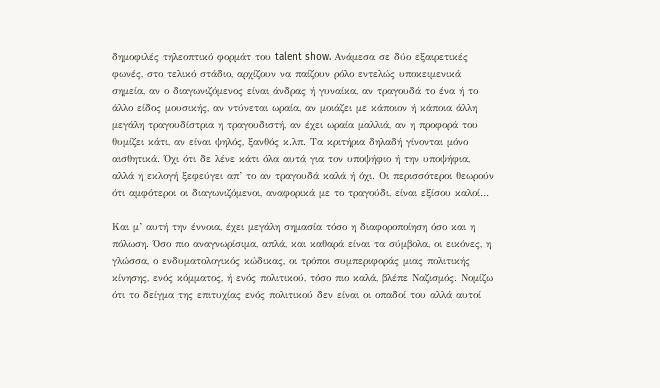δημοφιλές τηλεοπτικό φορμάτ του talent show. Ανάμεσα σε δύο εξαιρετικές φωνές, στο τελικό στάδιο, αρχίζουν να παίζουν ρόλο εντελώς υποκειμενικά σημεία, αν ο διαγωνιζόμενος είναι άνδρας ή γυναίκα, αν τραγουδά το ένα ή το άλλο είδος μουσικής, αν ντύνεται ωραία, αν μοιάζει με κάποιον ή κάποια άλλη μεγάλη τραγουδίστρια η τραγουδιστή, αν έχει ωραία μαλλιά, αν η προφορά του θυμίζει κάτι, αν είναι ψηλός, ξανθός κ.λπ. Τα κριτήρια δηλαδή γίνονται μόνο αισθητικά. Όχι ότι δε λένε κάτι όλα αυτά για τον υποψήφιο ή την υποψήφια, αλλά η εκλογή ξεφεύγει απ’ το αν τραγουδά καλά ή όχι. Οι περισσότεροι θεωρούν ότι αμφότεροι οι διαγωνιζόμενοι, αναφορικά με το τραγούδι, είναι εξίσου καλοί…

Και μ’ αυτή την έννοια, έχει μεγάλη σημασία τόσο η διαφοροποίηση όσο και η πόλωση. Όσο πιο αναγνωρίσιμα, απλά, και καθαρά είναι τα σύμβολα, οι εικόνες, η γλώσσα, ο ενδυματολογικός κώδικας, οι τρόποι συμπεριφοράς μιας πολιτικής κίνησης, ενός κόμματος, ή ενός πολιτικού, τόσο πιο καλά, βλέπε Ναζισμός. Νομίζω ότι το δείγμα της επιτυχίας ενός πολιτικού δεν είναι οι οπαδοί του αλλά αυτοί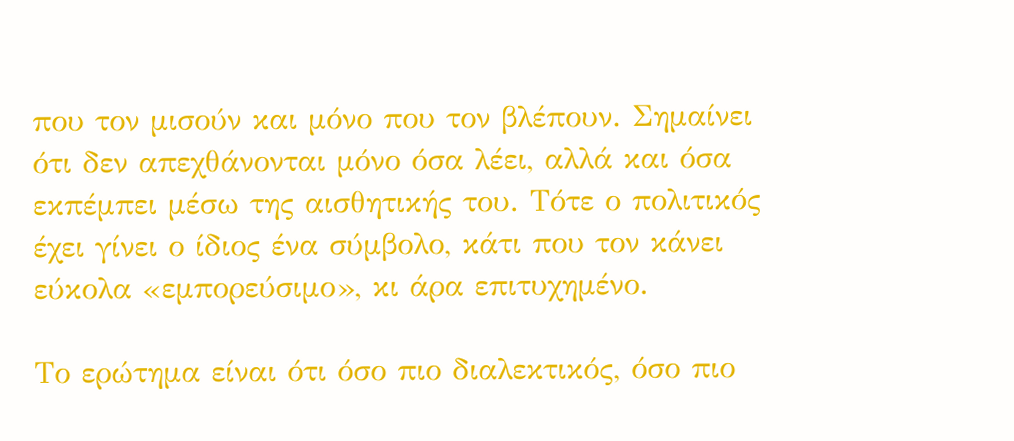που τον μισούν και μόνο που τον βλέπουν. Σημαίνει ότι δεν απεχθάνονται μόνο όσα λέει, αλλά και όσα εκπέμπει μέσω της αισθητικής του. Τότε ο πολιτικός έχει γίνει ο ίδιος ένα σύμβολο, κάτι που τον κάνει εύκολα «εμπορεύσιμο», κι άρα επιτυχημένο.

Το ερώτημα είναι ότι όσο πιο διαλεκτικός, όσο πιο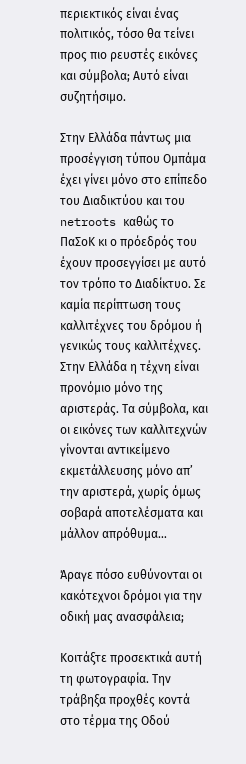περιεκτικός είναι ένας πολιτικός, τόσο θα τείνει προς πιο ρευστές εικόνες και σύμβολα; Αυτό είναι συζητήσιμο.

Στην Ελλάδα πάντως μια προσέγγιση τύπου Ομπάμα έχει γίνει μόνο στο επίπεδο του Διαδικτύου και του netroots καθώς το ΠαΣοΚ κι ο πρόεδρός του έχουν προσεγγίσει με αυτό τον τρόπο το Διαδίκτυο. Σε καμία περίπτωση τους καλλιτέχνες του δρόμου ή γενικώς τους καλλιτέχνες. Στην Ελλάδα η τέχνη είναι προνόμιο μόνο της αριστεράς. Τα σύμβολα, και οι εικόνες των καλλιτεχνών γίνονται αντικείμενο εκμετάλλευσης μόνο απ’ την αριστερά, χωρίς όμως σοβαρά αποτελέσματα και μάλλον απρόθυμα…

Άραγε πόσο ευθύνονται οι κακότεχνοι δρόμοι για την οδική μας ανασφάλεια;

Κοιτάξτε προσεκτικά αυτή τη φωτογραφία. Την τράβηξα προχθές κοντά στο τέρμα της Οδού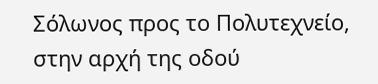Σόλωνος προς το Πολυτεχνείο, στην αρχή της οδού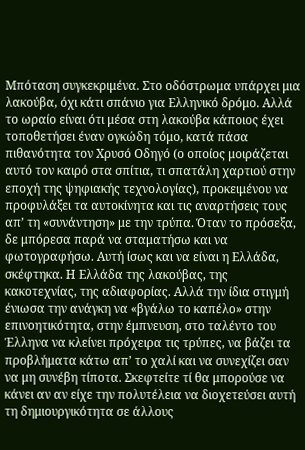Μπόταση συγκεκριμένα. Στο οδόστρωμα υπάρχει μια λακούβα, όχι κάτι σπάνιο για Ελληνικό δρόμο. Αλλά το ωραίο είναι ότι μέσα στη λακούβα κάποιος έχει τοποθετήσει έναν ογκώδη τόμο, κατά πάσα πιθανότητα τον Χρυσό Οδηγό (ο οποίος μοιράζεται αυτό τον καιρό στα σπίτια, τι σπατάλη χαρτιού στην εποχή της ψηφιακής τεχνολογίας), προκειμένου να προφυλάξει τα αυτοκίνητα και τις αναρτήσεις τους απ’ τη «συνάντηση» με την τρύπα. Όταν το πρόσεξα, δε μπόρεσα παρά να σταματήσω και να φωτογραφήσω. Αυτή ίσως και να είναι η Ελλάδα, σκέφτηκα. Η Ελλάδα της λακούβας, της κακοτεχνίας, της αδιαφορίας. Αλλά την ίδια στιγμή ένιωσα την ανάγκη να «βγάλω το καπέλο» στην επινοητικότητα, στην έμπνευση, στο ταλέντο του Έλληνα να κλείνει πρόχειρα τις τρύπες, να βάζει τα προβλήματα κάτω απ’ το χαλί και να συνεχίζει σαν να μη συνέβη τίποτα. Σκεφτείτε τί θα μπορούσε να κάνει αν αν είχε την πολυτέλεια να διοχετεύσει αυτή τη δημιουργικότητα σε άλλους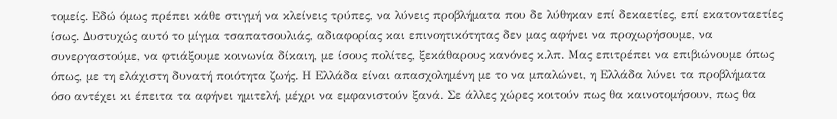τομείς. Εδώ όμως πρέπει κάθε στιγμή να κλείνεις τρύπες, να λύνεις προβλήματα που δε λύθηκαν επί δεκαετίες, επί εκατονταετίες ίσως. Δυστυχώς αυτό το μίγμα τσαπατσουλιάς, αδιαφορίας και επινοητικότητας δεν μας αφήνει να προχωρήσουμε, να συνεργαστούμε, να φτιάξουμε κοινωνία δίκαιη, με ίσους πολίτες, ξεκάθαρους κανόνες κ.λπ. Μας επιτρέπει να επιβιώνουμε όπως όπως, με τη ελάχιστη δυνατή ποιότητα ζωής. Η Ελλάδα είναι απασχολημένη με το να μπαλώνει, η Ελλάδα λύνει τα προβλήματα όσο αντέχει κι έπειτα τα αφήνει ημιτελή, μέχρι να εμφανιστούν ξανά. Σε άλλες χώρες κοιτούν πως θα καινοτομήσουν, πως θα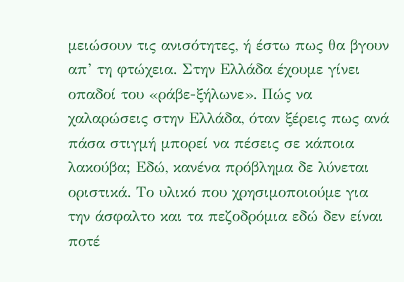μειώσουν τις ανισότητες, ή έστω πως θα βγουν απ’ τη φτώχεια. Στην Ελλάδα έχουμε γίνει οπαδοί του «ράβε-ξήλωνε». Πώς να χαλαρώσεις στην Ελλάδα, όταν ξέρεις πως ανά πάσα στιγμή μπορεί να πέσεις σε κάποια λακούβα; Εδώ, κανένα πρόβλημα δε λύνεται οριστικά. Το υλικό που χρησιμοποιούμε για την άσφαλτο και τα πεζοδρόμια εδώ δεν είναι ποτέ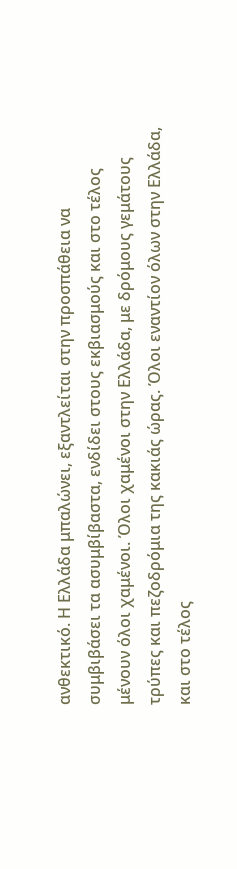ανθεκτικό. Η Ελλάδα μπαλώνει, εξαντλείται στην προσπάθεια να συμβιβάσει τα ασυμβίβαστα, ενδίδει στους εκβιασμούς και στο τέλος μένουν όλοι χαμένοι. Όλοι χαμένοι στην Ελλάδα, με δρόμους γεμάτους τρύπες και πεζοδρόμια της κακιάς ώρας. Όλοι εναντίον όλων στην Ελλάδα, και στο τέλος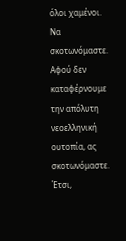όλοι χαμένοι. Να σκοτωνόμαστε. Αφού δεν καταφέρνουμε την απόλυτη νεοελληνική ουτοπία, ας σκοτωνόμαστε. Έτσι,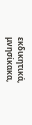εκδικητικά, μνησίκακα,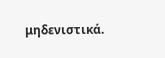μηδενιστικά.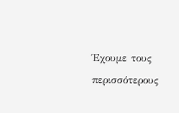Έχουμε τους περισσότερους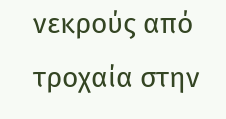νεκρούς από τροχαία στην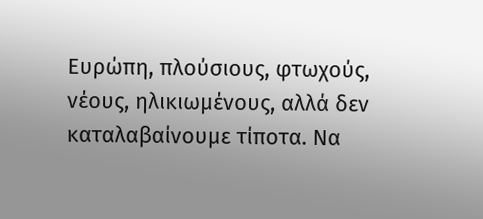Ευρώπη, πλούσιους, φτωχούς, νέους, ηλικιωμένους, αλλά δεν καταλαβαίνουμε τίποτα. Να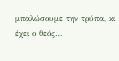μπαλώσουμε την τρύπα, κι έχει ο θεός…